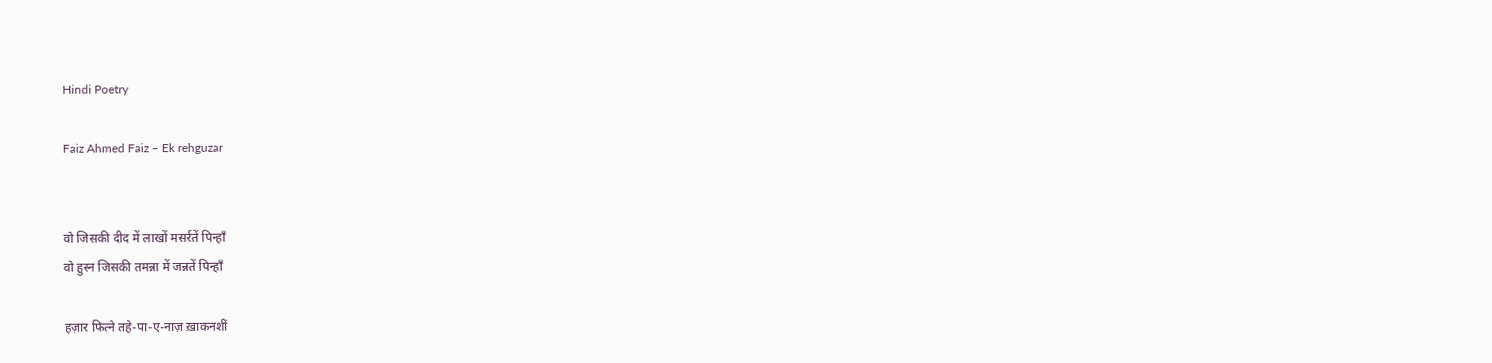Hindi Poetry

Faiz Ahmed Faiz – Ek rehguzar


वो जिसकी दीद में लाखों मसर्रतें पिन्हाँ
वो हुस्न जिसकी तमन्ना में जन्नतें पिन्हाँ

हज़ार फित्ने तहे-पा-ए-नाज़ ख़ाकनशीं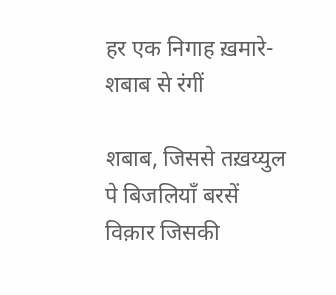हर एक निगाह ख़मारे-शबाब से रंगीं

शबाब, जिससे तख़य्युल पे बिजलियाँ बरसें
विक़ार जिसकी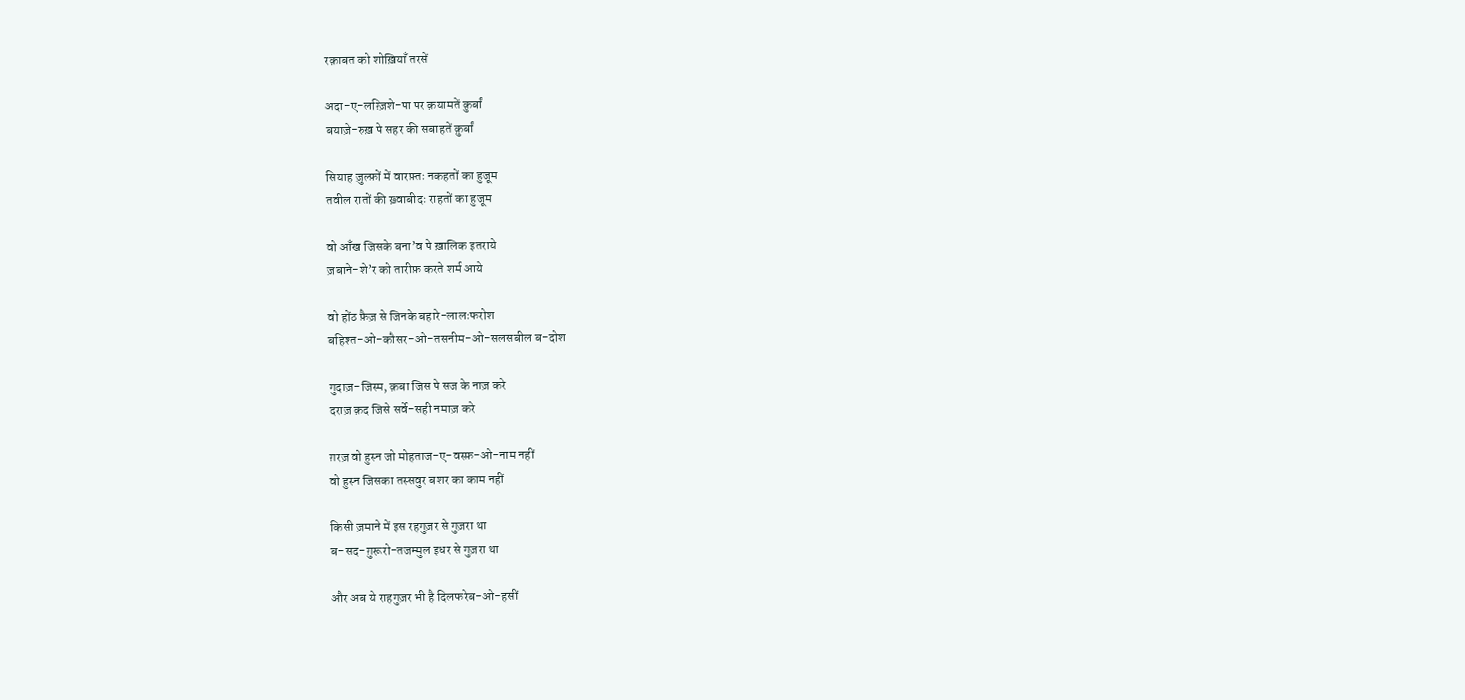रक़ाबत को शोख़ियाँ तरसें

अदा-ए-लग़्ज़िशे-पा पर क़यामतें क़ुर्बां
बयाज़े-रुख़ पे सहर की सबाहतें क़ुर्बां

सियाह ज़ुल्फ़ों में वारफ़्तः नकहतों का हुजूम
तवील रातों की ख़्वाबीदः राहतों का हुजूम

वो आँख जिसके बना’व पे ख़ालिक इतराये
ज़बाने-शे’र को तारीफ़ करते शर्म आये

वो होंठ फ़ैज़ से जिनके बहारे-लालःफरोश
बहिश्त-ओ-कौसर-ओ-तसनीम-ओ-सलसबील ब-दोश

गुदाज़-जिस्म, क़बा जिस पे सज के नाज़ करे
दराज़ क़द जिसे सर्वे-सही नमाज़ करे

ग़रज़ वो हुस्न जो मोहताज-ए-वस्फ़-ओ-नाम नहीं
वो हुस्न जिसका तस्सवुर बशर का काम नहीं

किसी ज़माने में इस रहगुज़र से गुज़रा था
ब-सद-ग़ुरूरो-तजम्मुल इधर से गुज़रा था

और अब ये राहगुज़र भी है दिलफरेब-ओ-हसीं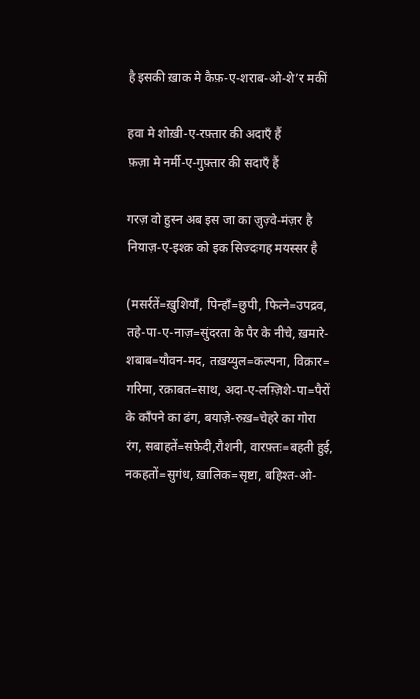है इसकी ख़ाक मे कैफ़-ए-शराब-ओ-शे’र मकीं

हवा मे शोख़ी-ए-रफ़्तार की अदाएँ हैं
फ़ज़ा मे नर्मी-ए-गुफ़्तार की सदाएँ हैं

गरज़ वो हुस्न अब इस जा का ज़ुज़्वे-मंज़र है
नियाज़-ए-इश्क़ को इक सिज्दःगह मयस्सर है

(मसर्रतें=ख़ुशियाँ, पिन्हाँ=छुपी, फित्ने=उपद्रव,
तहे-पा-ए-नाज़=सुंदरता के पैर के नीचे, ख़मारे-
शबाब=यौवन-मद, तख़य्युल=कल्पना, विक़ार=
गरिमा, रक़ाबत=साथ, अदा-ए-लग़्ज़िशे-पा=पैरों
के काँपने का ढंग, बयाज़े-रुख़=चेहरे का गोरा
रंग, सबाहतें=सफ़ेदी,रौशनी, वारफ़्तः=बहती हुई,
नकहतों=सुगंध, ख़ालिक=सृष्टा, बहिश्त-ओ-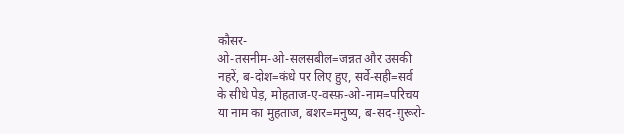कौसर-
ओ-तसनीम-ओ-सलसबील=जन्नत और उसकी
नहरें, ब-दोश=कंधे पर लिए हुए, सर्वे-सही=सर्व
के सीधे पेड़, मोहताज-ए-वस्फ़-ओ-नाम=परिचय
या नाम का मुहताज, बशर=मनुष्य, ब-सद-ग़ुरूरो-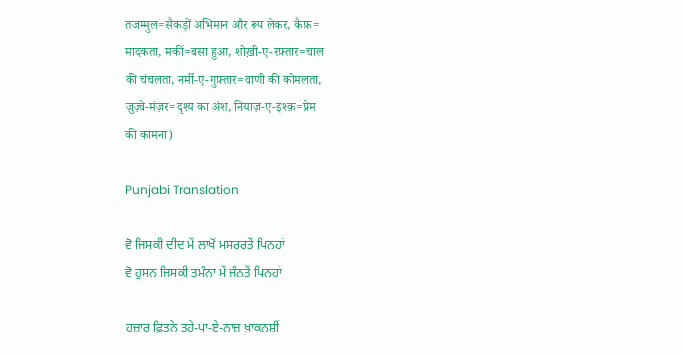तजम्मुल=सैकड़ों अभिमान और रूप लेकर, कैफ़=
मादकता, मकीं=बसा हुआ, शोख़ी-ए-रफ़्तार=चाल
की चंचलता, नर्मी-ए-गुफ़्तार=वाणी की कोमलता,
ज़ुज़्वे-मंज़र=दृश्य का अंश, नियाज़-ए-इश्क़=प्रेम
की कामना)

Punjabi Translation

ਵੋ ਜਿਸਕੀ ਦੀਦ ਮੇਂ ਲਾਖੋਂ ਮਸਰਰਤੇਂ ਪਿਨਹਾਂ
ਵੋ ਹੁਸਨ ਜਿਸਕੀ ਤਮੰਨਾ ਮੇਂ ਜੰਨਤੇਂ ਪਿਨਹਾਂ

ਹਜ਼ਾਰ ਫ਼ਿਤਨੇ ਤਹੇ-ਪਾ-ਏ-ਨਾਜ਼ ਖ਼ਾਕਨਸ਼ੀਂ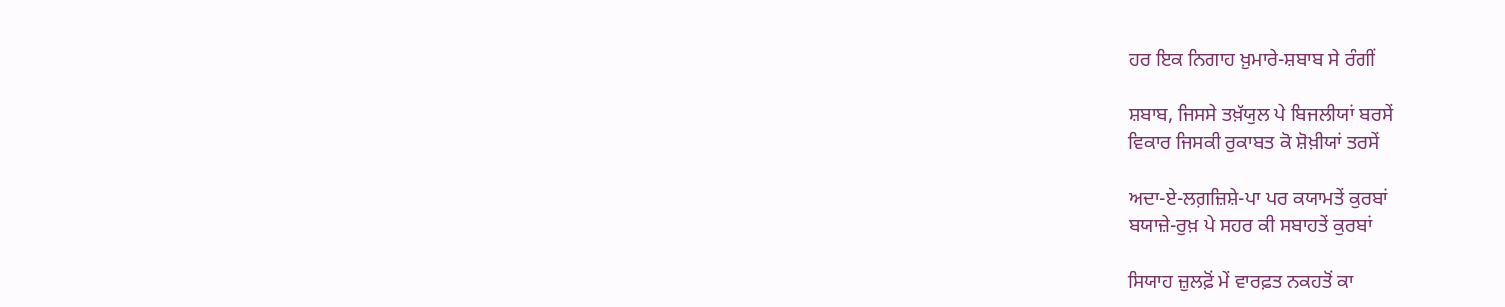ਹਰ ਇਕ ਨਿਗਾਹ ਖ਼ੁਮਾਰੇ-ਸ਼ਬਾਬ ਸੇ ਰੰਗੀਂ

ਸ਼ਬਾਬ, ਜਿਸਸੇ ਤਖ਼ੱਯੁਲ ਪੇ ਬਿਜਲੀਯਾਂ ਬਰਸੇਂ
ਵਿਕਾਰ ਜਿਸਕੀ ਰੁਕਾਬਤ ਕੋ ਸ਼ੋਖ਼ੀਯਾਂ ਤਰਸੇਂ

ਅਦਾ-ਏ-ਲਗ਼ਜ਼ਿਸ਼ੇ-ਪਾ ਪਰ ਕਯਾਮਤੇਂ ਕੁਰਬਾਂ
ਬਯਾਜ਼ੇ-ਰੁਖ਼ ਪੇ ਸਹਰ ਕੀ ਸਬਾਹਤੇਂ ਕੁਰਬਾਂ

ਸਿਯਾਹ ਜ਼ੁਲਫ਼ੋਂ ਮੇਂ ਵਾਰਫ਼ਤ ਨਕਹਤੋਂ ਕਾ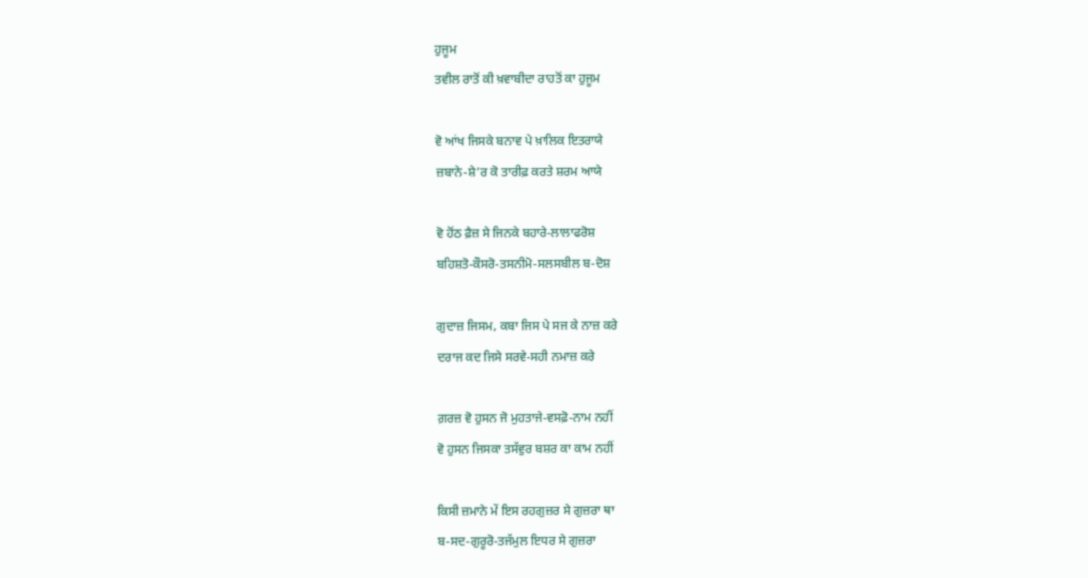ਹੁਜੂਮ
ਤਵੀਲ ਰਾਤੋਂ ਕੀ ਖ਼ਵਾਬੀਦਾ ਰਾਹਤੋਂ ਕਾ ਹੁਜੂਮ

ਵੋ ਆਂਖ ਜਿਸਕੇ ਬਨਾਵ ਪੇ ਖ਼ਾਲਿਕ ਇਤਰਾਯੇ
ਜ਼ਬਾਨੇ-ਸ਼ੇ’ਰ ਕੋ ਤਾਰੀਫ਼ ਕਰਤੇ ਸ਼ਰਮ ਆਯੇ

ਵੋ ਹੋਂਠ ਫ਼ੈਜ਼ ਸੇ ਜਿਨਕੇ ਬਹਾਰੇ-ਲਾਲਾਫਰੋਸ਼
ਬਹਿਸ਼ਤੋ-ਕੌਸਰੋ-ਤਸਨੀਮੋ-ਸਲਸਬੀਲ ਬ-ਦੋਸ਼

ਗੁਦਾਜ਼ ਜਿਸਮ, ਕਬਾ ਜਿਸ ਪੇ ਸਜ ਕੇ ਨਾਜ਼ ਕਰੇ
ਦਰਾਜ ਕਦ ਜਿਸੇ ਸਰਵੇ-ਸਹੀ ਨਮਾਜ਼ ਕਰੇ

ਗ਼ਰਜ਼ ਵੋ ਹੁਸਨ ਜੋ ਮੁਹਤਾਜੇ-ਵਸਫ਼ੋ-ਨਾਮ ਨਹੀਂ
ਵੋ ਹੁਸਨ ਜਿਸਕਾ ਤਸੱਵੁਰ ਬਸ਼ਰ ਕਾ ਕਾਮ ਨਹੀਂ

ਕਿਸੀ ਜ਼ਮਾਨੇ ਮੇਂ ਇਸ ਰਹਗੁਜ਼ਰ ਸੇ ਗੁਜ਼ਰਾ ਥਾ
ਬ-ਸਦ-ਗੁਰੂਰੋ-ਤਜੱਮੁਲ ਇਧਰ ਸੇ ਗੁਜ਼ਰਾ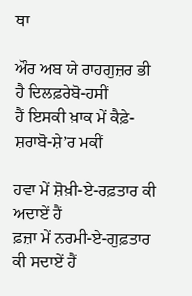ਥਾ

ਔਰ ਅਬ ਯੇ ਰਾਹਗੁਜ਼ਰ ਭੀ ਹੈ ਦਿਲਫ਼ਰੇਬੋ-ਹਸੀਂ
ਹੈਂ ਇਸਕੀ ਖ਼ਾਕ ਮੇਂ ਕੈਫ਼ੇ-ਸ਼ਰਾਬੋ-ਸ਼ੇ’ਰ ਮਕੀਂ

ਹਵਾ ਮੇਂ ਸ਼ੋਖ਼ੀ-ਏ-ਰਫ਼ਤਾਰ ਕੀ ਅਦਾਏਂ ਹੈਂ
ਫ਼ਜ਼ਾ ਮੇਂ ਨਰਮੀ-ਏ-ਗੁਫ਼ਤਾਰ ਕੀ ਸਦਾਏਂ ਹੈਂ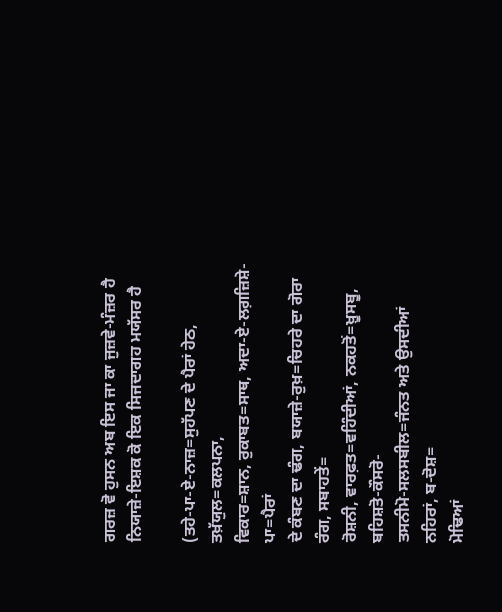ਗਰਜ਼ ਵੋ ਹੁਸਨ ਅਬ ਇਸ ਜਾ ਕਾ ਜੁਜ਼ਵੇ-ਮੰਜ਼ਰ ਹੈ
ਨਿਯਾਜ਼ੇ-ਇਸ਼ਕ ਕੋ ਇਕ ਸਿਜਦਾਗਹ ਮਯੱਸਰ ਹੈ

(ਤਹੇ-ਪਾ-ਏ-ਨਾਜ਼=ਸੁਹੱਪਣ ਦੇ ਪੈਰਾਂ ਹੇਠ, ਤਖ਼ੱਯੁਲ=ਕਲਪਨਾ,
ਵਿਕਾਰ=ਸ਼ਾਨ, ਰੁਕਾਬਤ=ਸਾਥ, ਅਦਾ-ਏ-ਲਗ਼ਜ਼ਿਸ਼ੇ-ਪਾ=ਪੈਰਾਂ
ਦੇ ਕੰਬਣ ਦਾ ਢੰਗ, ਬਯਾਜ਼ੇ-ਰੁਖ਼=ਚਿਹਰੇ ਦਾ ਗੋਰਾ ਰੰਗ, ਸਬਾਹਤੇਂ=
ਰੋਸ਼ਨੀ, ਵਾਰਫ਼ਤ=ਵਹਿੰਦੀਆਂ, ਨਕਹਤੋਂ=ਖ਼ੂਸਬੂ, ਬਹਿਸ਼ਤੋ-ਕੌਸਰੋ-
ਤਸਨੀਮੋ-ਸਲਸਬੀਲ=ਜੰਨਤ ਅਤੇ ਉਸਦੀਆਂ ਨਹਿਰਾਂ, ਬ-ਦੋਸ਼=
ਮੋਢਿਆਂ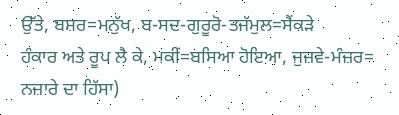ਉੱਤੇ, ਬਸ਼ਰ=ਮਨੁੱਖ, ਬ-ਸਦ-ਗੁਰੂਰੋ-ਤਜੱਮੁਲ=ਸੈਂਕੜੇ
ਹੰਕਾਰ ਅਤੇ ਰੂਪ ਲੈ ਕੇ, ਮਕੀਂ=ਬਸਿਆ ਹੋਇਆ, ਜੁਜ਼ਵੇ-ਮੰਜ਼ਰ=
ਨਜ਼ਾਰੇ ਦਾ ਹਿੱਸਾ)